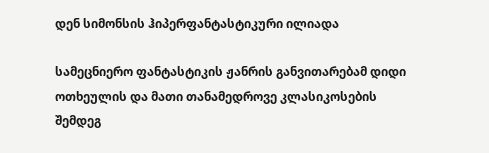დენ სიმონსის ჰიპერფანტასტიკური ილიადა

სამეცნიერო ფანტასტიკის ჟანრის განვითარებამ დიდი ოთხეულის და მათი თანამედროვე კლასიკოსების შემდეგ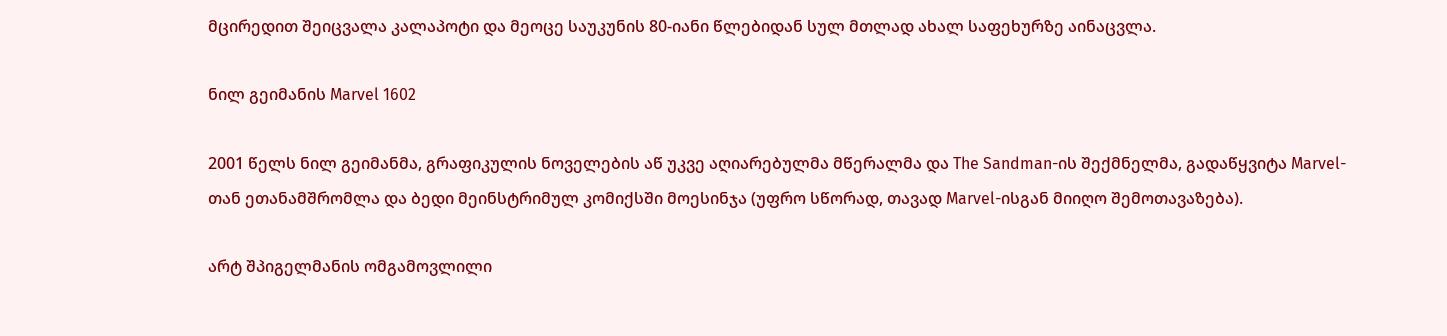მცირედით შეიცვალა კალაპოტი და მეოცე საუკუნის 80-იანი წლებიდან სულ მთლად ახალ საფეხურზე აინაცვლა.

ნილ გეიმანის Marvel 1602

2001 წელს ნილ გეიმანმა, გრაფიკულის ნოველების აწ უკვე აღიარებულმა მწერალმა და The Sandman-ის შექმნელმა, გადაწყვიტა Marvel-თან ეთანამშრომლა და ბედი მეინსტრიმულ კომიქსში მოესინჯა (უფრო სწორად, თავად Marvel-ისგან მიიღო შემოთავაზება).

არტ შპიგელმანის ომგამოვლილი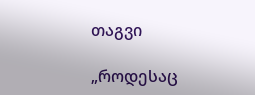თაგვი

„როდესაც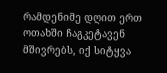რამდენიმე დღით ერთ ოთახში ჩაგკეტავენ მშივრებს, იქ სიტყვა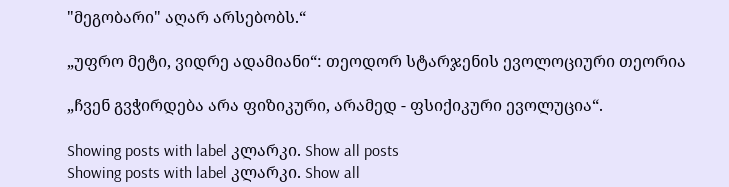"მეგობარი" აღარ არსებობს.“

„უფრო მეტი, ვიდრე ადამიანი“: თეოდორ სტარჯენის ევოლოციური თეორია

„ჩვენ გვჭირდება არა ფიზიკური, არამედ - ფსიქიკური ევოლუცია“.

Showing posts with label კლარკი. Show all posts
Showing posts with label კლარკი. Show all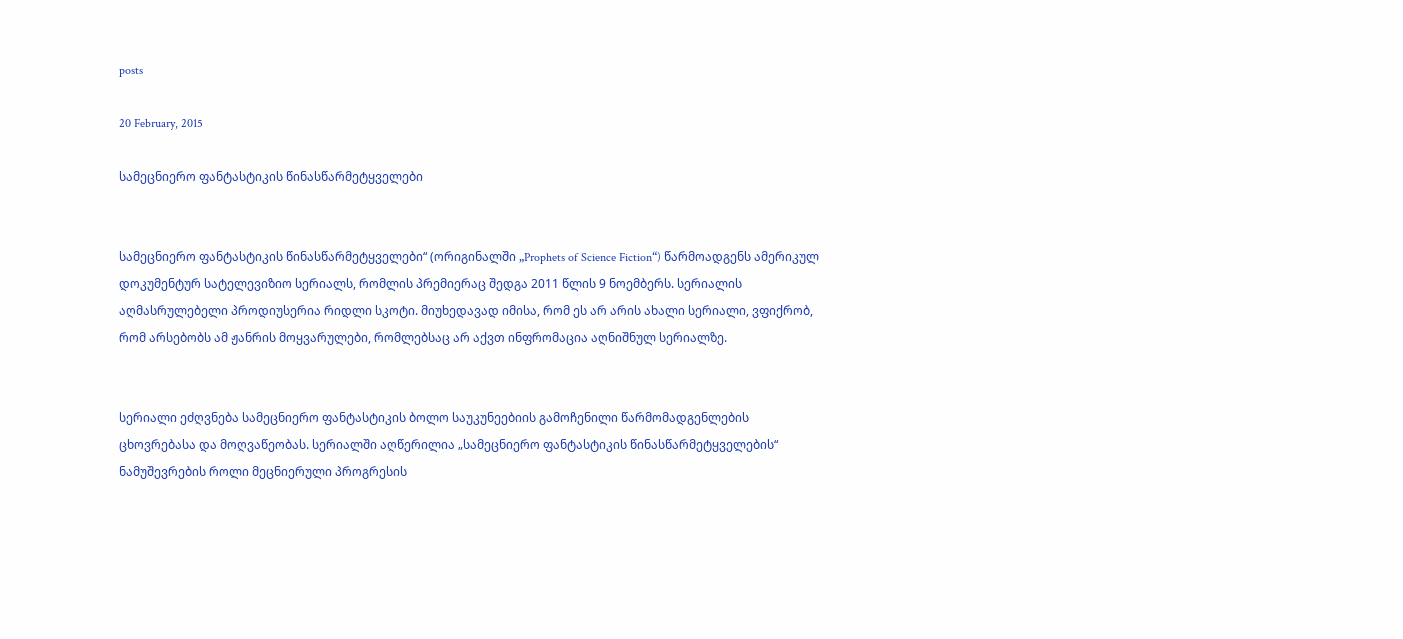posts

20 February, 2015

სამეცნიერო ფანტასტიკის წინასწარმეტყველები


სამეცნიერო ფანტასტიკის წინასწარმეტყველები“ (ორიგინალში „Prophets of Science Fiction“) წარმოადგენს ამერიკულ დოკუმენტურ სატელევიზიო სერიალს, რომლის პრემიერაც შედგა 2011 წლის 9 ნოემბერს. სერიალის აღმასრულებელი პროდიუსერია რიდლი სკოტი. მიუხედავად იმისა, რომ ეს არ არის ახალი სერიალი, ვფიქრობ, რომ არსებობს ამ ჟანრის მოყვარულები, რომლებსაც არ აქვთ ინფრომაცია აღნიშნულ სერიალზე.


სერიალი ეძღვნება სამეცნიერო ფანტასტიკის ბოლო საუკუნეებიის გამოჩენილი წარმომადგენლების ცხოვრებასა და მოღვაწეობას. სერიალში აღწერილია „სამეცნიერო ფანტასტიკის წინასწარმეტყველების“ ნამუშევრების როლი მეცნიერული პროგრესის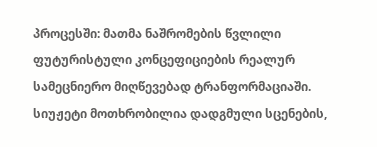პროცესში: მათმა ნაშრომების წვლილი ფუტურისტული კონცეფიციების რეალურ სამეცნიერო მიღწევებად ტრანფორმაციაში. სიუჟეტი მოთხრობილია დადგმული სცენების,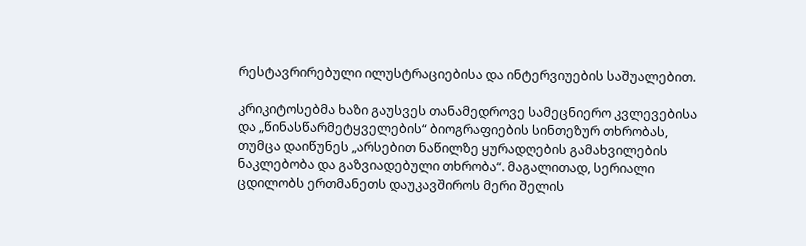რესტავრირებული ილუსტრაციებისა და ინტერვიუების საშუალებით.

კრიკიტოსებმა ხაზი გაუსვეს თანამედროვე სამეცნიერო კვლევებისა და „წინასწარმეტყველების“ ბიოგრაფიების სინთეზურ თხრობას, თუმცა დაიწუნეს „არსებით ნაწილზე ყურადღების გამახვილების ნაკლებობა და გაზვიადებული თხრობა“. მაგალითად, სერიალი ცდილობს ერთმანეთს დაუკავშიროს მერი შელის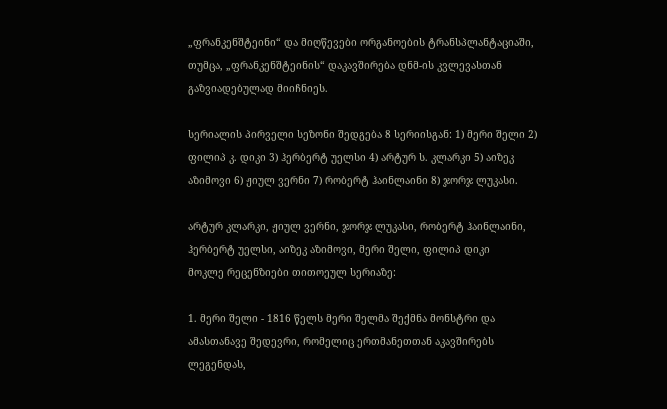„ფრანკენშტეინი“ და მიღწევები ორგანოების ტრანსპლანტაციაში, თუმცა, „ფრანკენშტეინის“ დაკავშირება დნმ-ის კვლევასთან გაზვიადებულად მიიჩნიეს.

სერიალის პირველი სეზონი შედგება 8 სერიისგან: 1) მერი შელი 2) ფილიპ კ. დიკი 3) ჰერბერტ უელსი 4) არტურ ს. კლარკი 5) აიზეკ აზიმოვი 6) ჟიულ ვერნი 7) რობერტ ჰაინლაინი 8) ჯორჯ ლუკასი.

არტურ კლარკი, ჟიულ ვერნი, ჯორჯ ლუკასი, რობერტ ჰაინლაინი,
ჰერბერტ უელსი, აიზეკ აზიმოვი, მერი შელი, ფილიპ დიკი
მოკლე რეცენზიები თითოეულ სერიაზე:

1. მერი შელი - 1816 წელს მერი შელმა შექმნა მონსტრი და ამასთანავე შედევრი, რომელიც ერთმანეთთან აკავშირებს ლეგენდას,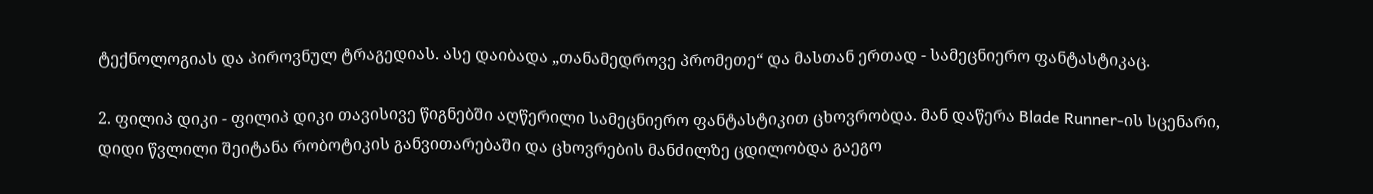ტექნოლოგიას და პიროვნულ ტრაგედიას. ასე დაიბადა „თანამედროვე პრომეთე“ და მასთან ერთად - სამეცნიერო ფანტასტიკაც.

2. ფილიპ დიკი - ფილიპ დიკი თავისივე წიგნებში აღწერილი სამეცნიერო ფანტასტიკით ცხოვრობდა. მან დაწერა Blade Runner-ის სცენარი, დიდი წვლილი შეიტანა რობოტიკის განვითარებაში და ცხოვრების მანძილზე ცდილობდა გაეგო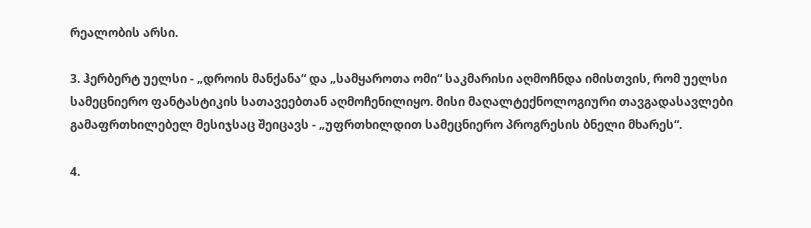რეალობის არსი.

3. ჰერბერტ უელსი - „დროის მანქანა“ და „სამყაროთა ომი“ საკმარისი აღმოჩნდა იმისთვის, რომ უელსი სამეცნიერო ფანტასტიკის სათავეებთან აღმოჩენილიყო. მისი მაღალტექნოლოგიური თავგადასავლები გამაფრთხილებელ მესიჯსაც შეიცავს - „უფრთხილდით სამეცნიერო პროგრესის ბნელი მხარეს“.

4.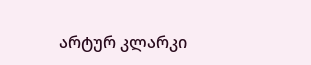არტურ კლარკი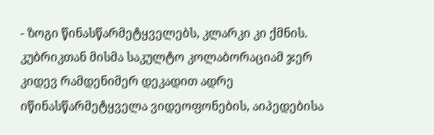- ზოგი წინასწარმეტყველებს, კლარკი კი ქმნის. კუბრიკთან მისმა საკულტო კოლაბორაციამ ჯერ კიდევ რამდენიმერ დეკადით ადრე იწინასწარმეტყველა ვიდეოფონების, აიპედებისა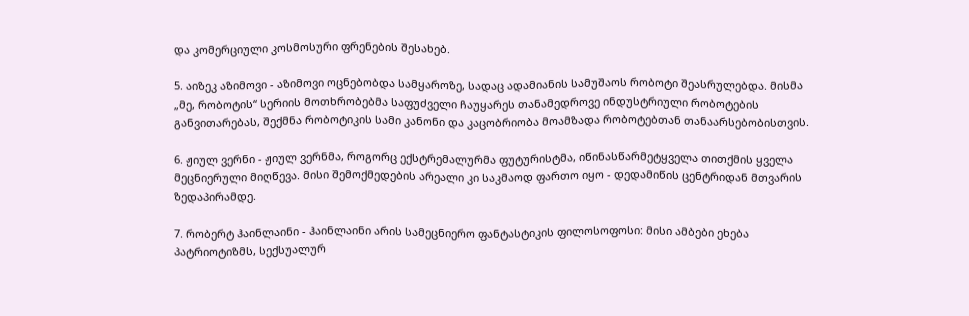და კომერციული კოსმოსური ფრენების შესახებ.

5. აიზეკ აზიმოვი - აზიმოვი ოცნებობდა სამყაროზე, სადაც ადამიანის სამუშაოს რობოტი შეასრულებდა. მისმა „მე, რობოტის“ სერიის მოთხრობებმა საფუძველი ჩაუყარეს თანამედროვე ინდუსტრიული რობოტების განვითარებას, შექმნა რობოტიკის სამი კანონი და კაცობრიობა მოამზადა რობოტებთან თანაარსებობისთვის.

6. ჟიულ ვერნი - ჟიულ ვერნმა, როგორც ექსტრემალურმა ფუტურისტმა, იწინასწარმეტყველა თითქმის ყველა მეცნიერული მიღწევა. მისი შემოქმედების არეალი კი საკმაოდ ფართო იყო - დედამიწის ცენტრიდან მთვარის ზედაპირამდე.

7. რობერტ ჰაინლაინი - ჰაინლაინი არის სამეცნიერო ფანტასტიკის ფილოსოფოსი: მისი ამბები ეხება პატრიოტიზმს, სექსუალურ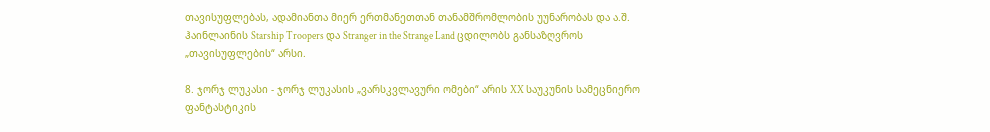თავისუფლებას, ადამიანთა მიერ ერთმანეთთან თანამშრომლობის უუნარობას და ა.შ. ჰაინლაინის Starship Troopers და Stranger in the Strange Land ცდილობს განსაზღვროს „თავისუფლების“ არსი.

8. ჯორჯ ლუკასი - ჯორჯ ლუკასის „ვარსკვლავური ომები“ არის XX საუკუნის სამეცნიერო ფანტასტიკის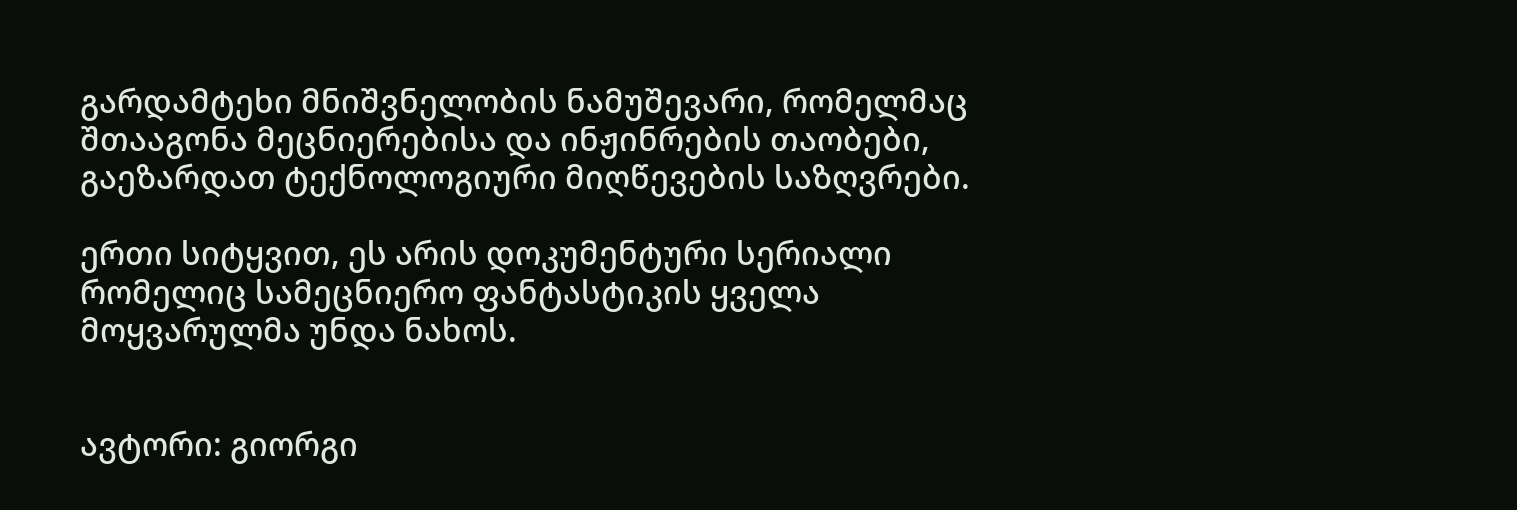გარდამტეხი მნიშვნელობის ნამუშევარი, რომელმაც შთააგონა მეცნიერებისა და ინჟინრების თაობები, გაეზარდათ ტექნოლოგიური მიღწევების საზღვრები.

ერთი სიტყვით, ეს არის დოკუმენტური სერიალი რომელიც სამეცნიერო ფანტასტიკის ყველა მოყვარულმა უნდა ნახოს.


ავტორი: გიორგი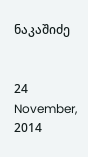ნაკაშიძე


24 November, 2014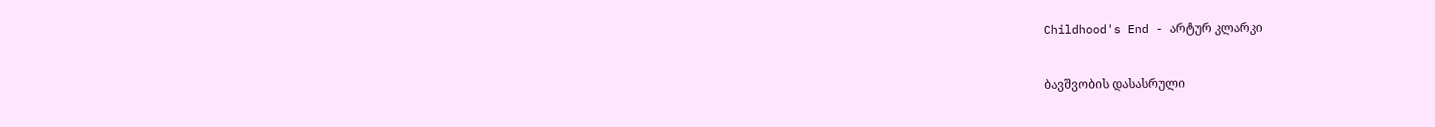Childhood's End - არტურ კლარკი


ბავშვობის დასასრული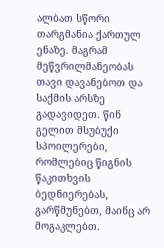ალბათ სწორი თარგმანია ქართულ ენაზე. მაგრამ მეწვრილმანეობას თავი დავანებოთ და საქმის არსზე გადავიდეთ. წინ გელით მსუბუქი სპოილერები, რომლებიც წიგნის წაკითხვის ბედნიერებას, გარწმუნებთ, მაინც არ მოგაკლებთ.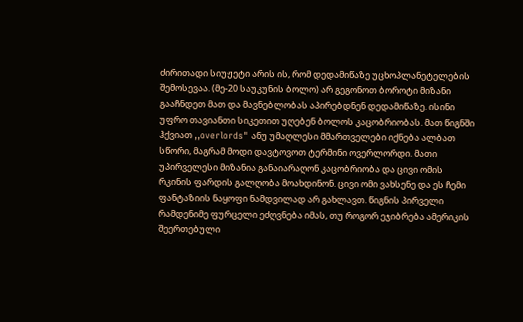ძირითადი სიუჟეტი არის ის, რომ დედამიწაზე უცხოპლანეტელების შემოსევაა. (მე-20 საუკუნის ბოლო) არ გეგონოთ ბოროტი მიზანი გააჩნდეთ მათ და მავნებლობას აპირებდნენ დედამიწაზე. ისინი უფრო თავიანთი სიკეთით უღებენ ბოლოს კაცობრიობას. მათ წიგნში ჰქვიათ ,,overlords" ანუ უმაღლესი მმართველები იქნება ალბათ სწორი, მაგრამ მოდი დავტოვოთ ტერმინი ოვერლორდი. მათი უპირველესი მიზანია განაიარაღონ კაცობრიობა და ცივი ომის რკინის ფარდის გალღობა მოახდინონ. ცივი ომი ვახსენე და ეს ჩემი ფანტაზიის ნაყოფი ნამდვილად არ გახლავთ. წიგნის პირველი რამდენიმე ფურცელი ეძღვნება იმას, თუ როგორ ეჯიბრება ამერიკის შეერთებული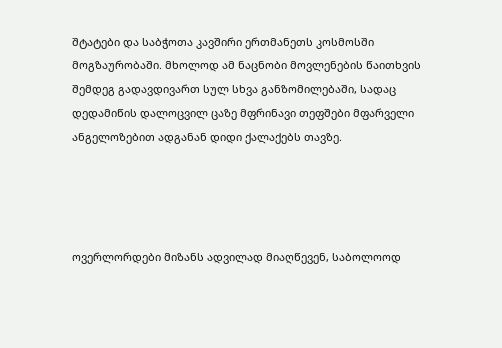შტატები და საბჭოთა კავშირი ერთმანეთს კოსმოსში მოგზაურობაში. მხოლოდ ამ ნაცნობი მოვლენების წაითხვის შემდეგ გადავდივართ სულ სხვა განზომილებაში, სადაც დედამიწის დალოცვილ ცაზე მფრინავი თეფშები მფარველი ანგელოზებით ადგანან დიდი ქალაქებს თავზე.




ოვერლორდები მიზანს ადვილად მიაღწევენ, საბოლოოდ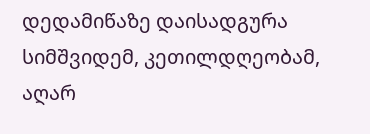დედამიწაზე დაისადგურა სიმშვიდემ, კეთილდღეობამ, აღარ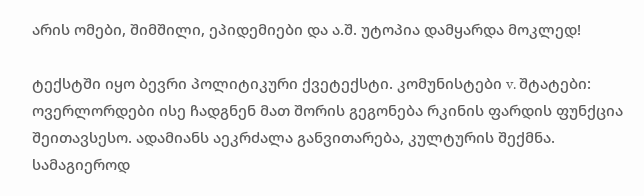არის ომები, შიმშილი, ეპიდემიები და ა.შ. უტოპია დამყარდა მოკლედ!

ტექსტში იყო ბევრი პოლიტიკური ქვეტექსტი. კომუნისტები v. შტატები: ოვერლორდები ისე ჩადგნენ მათ შორის გეგონება რკინის ფარდის ფუნქცია შეითავსესო. ადამიანს აეკრძალა განვითარება, კულტურის შექმნა. სამაგიეროდ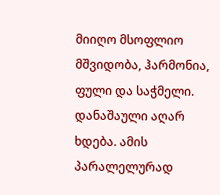მიიღო მსოფლიო მშვიდობა, ჰარმონია, ფული და საჭმელი. დანაშაული აღარ ხდება. ამის პარალელურად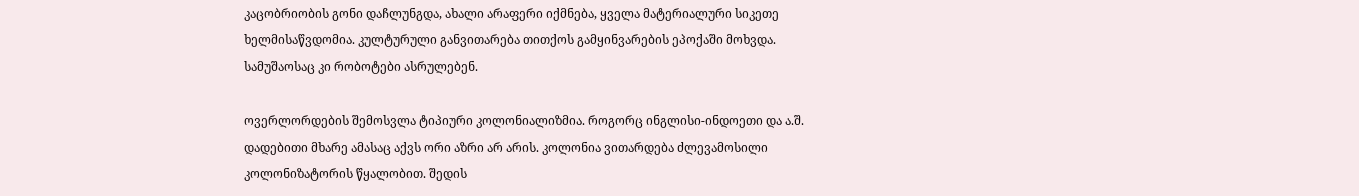კაცობრიობის გონი დაჩლუნგდა, ახალი არაფერი იქმნება, ყველა მატერიალური სიკეთე ხელმისაწვდომია. კულტურული განვითარება თითქოს გამყინვარების ეპოქაში მოხვდა. სამუშაოსაც კი რობოტები ასრულებენ.

ოვერლორდების შემოსვლა ტიპიური კოლონიალიზმია. როგორც ინგლისი-ინდოეთი და ა.შ. დადებითი მხარე ამასაც აქვს ორი აზრი არ არის. კოლონია ვითარდება ძლევამოსილი კოლონიზატორის წყალობით. შედის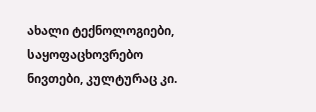ახალი ტექნოლოგიები, საყოფაცხოვრებო ნივთები, კულტურაც კი.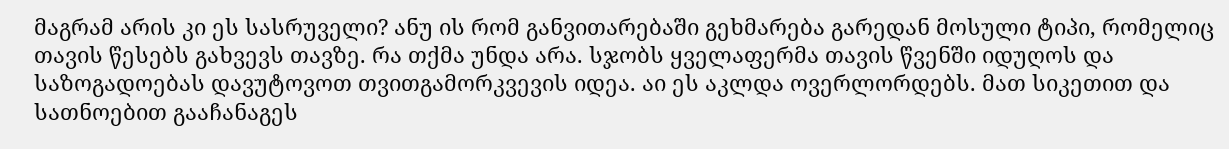მაგრამ არის კი ეს სასრუველი? ანუ ის რომ განვითარებაში გეხმარება გარედან მოსული ტიპი, რომელიც თავის წესებს გახვევს თავზე. რა თქმა უნდა არა. სჯობს ყველაფერმა თავის წვენში იდუღოს და საზოგადოებას დავუტოვოთ თვითგამორკვევის იდეა. აი ეს აკლდა ოვერლორდებს. მათ სიკეთით და სათნოებით გააჩანაგეს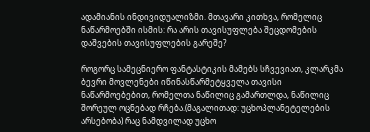ადამიანის ინდივიდუალიზმი. მთავარი კითხვა, რომელიც ნაწარმოებში ისმის: რა არის თავისუფლება შეცდომების დაშვების თავისუფლების გარეშე?

როგორც სამეცნიერო ფანტასტიკის მამებს სჩვევიათ, კლარკმა ბევრი მოვლენები იწინასწარმეტყველა თავისი ნაწარმოებებით, რომელთა ნაწილიც გამართლდა, ნაწილიც შორეულ ოცნებად რჩება.(მაგალითად: უცხოპლანეტელების არსებობა) რაც ნამდვილად უცხო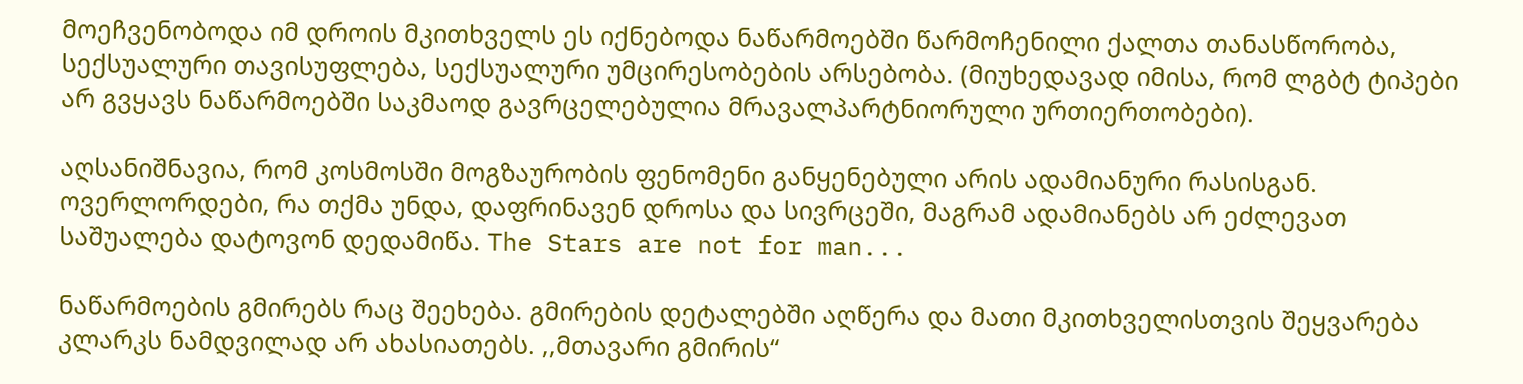მოეჩვენობოდა იმ დროის მკითხველს ეს იქნებოდა ნაწარმოებში წარმოჩენილი ქალთა თანასწორობა, სექსუალური თავისუფლება, სექსუალური უმცირესობების არსებობა. (მიუხედავად იმისა, რომ ლგბტ ტიპები არ გვყავს ნაწარმოებში საკმაოდ გავრცელებულია მრავალპარტნიორული ურთიერთობები).

აღსანიშნავია, რომ კოსმოსში მოგზაურობის ფენომენი განყენებული არის ადამიანური რასისგან. ოვერლორდები, რა თქმა უნდა, დაფრინავენ დროსა და სივრცეში, მაგრამ ადამიანებს არ ეძლევათ საშუალება დატოვონ დედამიწა. The Stars are not for man...

ნაწარმოების გმირებს რაც შეეხება. გმირების დეტალებში აღწერა და მათი მკითხველისთვის შეყვარება კლარკს ნამდვილად არ ახასიათებს. ,,მთავარი გმირის“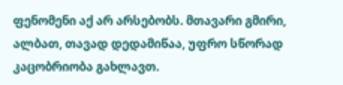ფენომენი აქ არ არსებობს. მთავარი გმირი, ალბათ, თავად დედამიწაა, უფრო სწორად კაცობრიობა გახლავთ.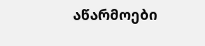აწარმოები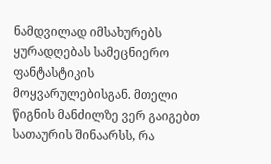ნამდვილად იმსახურებს ყურადღებას სამეცნიერო ფანტასტიკის მოყვარულებისგან. მთელი წიგნის მანძილზე ვერ გაიგებთ სათაურის შინაარსს, რა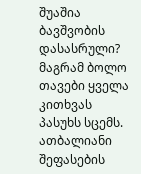შუაშია ბავშვობის დასასრული? მაგრამ ბოლო თავები ყველა კითხვას პასუხს სცემს. ათბალიანი შეფასების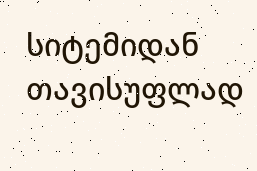სიტემიდან თავისუფლად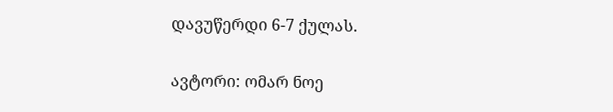დავუწერდი 6-7 ქულას.


ავტორი: ომარ ნოე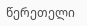წერეთელი